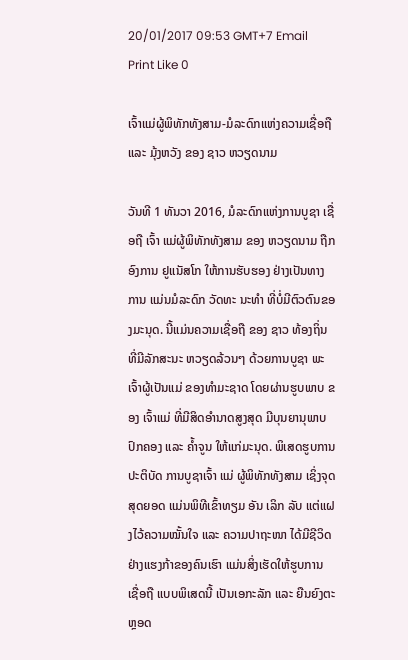20/01/2017 09:53 GMT+7 Email Print Like 0

ເຈົ້າແມ່ຜູ້ພິທັກທັງສາມ-ມໍລະດົກແຫ່ງຄວາມເຊື່ອຖື ແລະ ມຸ້ງຫວັງ ຂອງ ຊາວ ຫວຽດນາມ

ວັນທີ 1 ທັນວາ 2016, ມໍລະດົກແຫ່ງການບູຊາ ເຊື່ອຖື ເຈົ້າ ແມ່ຜູ້ພິທັກທັງສາມ ຂອງ ຫວຽດນາມ ຖືກອົງການ ຢູແນັສໂກ ໃຫ້ການຮັບຮອງ ຢ່າງເປັນທາງການ ແມ່ນມໍລະດົກ ວັດທະ ນະທຳ ທີ່ບ່ໍມີຕົວຕົນຂອງມະນຸດ. ນີ້ແມ່ນຄວາມເຊື່ອຖື ຂອງ ຊາວ ທ້ອງຖິ່ນ ທີ່ມີລັກສະນະ ຫວຽດລ້ວນໆ ດ້ວຍການບູຊາ ພະເຈົ້າຜູ້ເປັນແມ່ ຂອງທຳມະຊາດ ໂດຍຜ່ານຮູບພາບ ຂອງ ເຈົ້າແມ່ ທີ່ມີສິດອຳນາດສູງສຸດ ມີບຸນຍານຸພາບປົກຄອງ ແລະ ຄ້ຳຈູນ ໃຫ້ແກ່ມະນຸດ. ພິເສດຮູບການປະຕິບັດ ການບູຊາເຈົ້າ ແມ່ ຜູ້ພິທັກທັງສາມ ເຊິ່ງຈຸດສຸດຍອດ ແມ່ນພິທີເຂົ້າທຽມ ອັນ ເລິກ ລັບ ແຕ່ແຝງໄວ້ຄວາມໝັ້ນໃຈ ແລະ ຄວາມປາຖະໜາ ໄດ້ມີຊີວິດຢ່າງແຮງກ້າຂອງຄົນເຮົາ ແມ່ນສິ່ງເຮັດໃຫ້ຮູບການ ເຊື່ອຖື ແບບພິເສດນີ້ ເປັນເອກະລັກ ແລະ ຍືນຍົງຕະຫຼອດ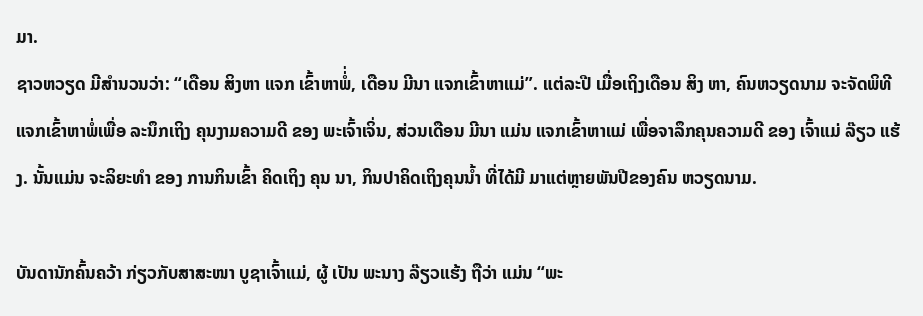ມາ.
ຊາວຫວຽດ ມີສຳນວນວ່າ: “ເດືອນ ສິງຫາ ແຈກ ເຂົ້າຫາພ່ໍ່, ເດືອນ ມີນາ ແຈກເຂົ້າຫາແມ່”. ແຕ່ລະປີ ເມື່ອເຖິງເດືອນ ສິງ ຫາ, ຄົນຫວຽດນາມ ຈະຈັດພິທີແຈກເຂົ້າຫາພ່ໍເພື່ອ ລະນຶກເຖິງ ຄຸນງາມຄວາມດີ ຂອງ ພະເຈົ້າເຈິ່ນ, ສ່ວນເດືອນ ມີນາ ແມ່ນ ແຈກເຂົ້າຫາແມ່ ເພື່ອຈາລຶກຄຸນຄວາມດີ ຂອງ ເຈົ້າແມ່ ລ໊ຽວ ແຮ້ງ. ນັ້ນແມ່ນ ຈະລິຍະທຳ ຂອງ ການກິນເຂົ້າ ຄິດເຖິງ ຄຸນ ນາ, ກິນປາຄິດເຖິງຄຸນນ້ຳ ທີ່ໄດ້ມີ ມາແຕ່ຫຼາຍພັນປີຂອງຄົນ ຫວຽດນາມ.

ບັນດານັກຄົ້ນຄວ້າ ກ່ຽວກັບສາສະໜາ ບູຊາເຈົ້າແມ່, ຜູ້ ເປັນ ພະນາງ ລ໊ຽວແຮ້ງ ຖືວ່າ ແມ່ນ “ພະ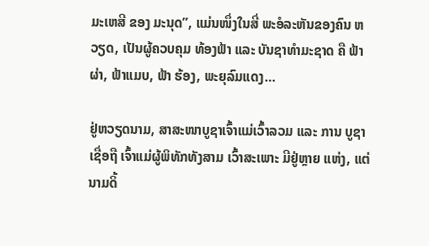ມະເຫສີ ຂອງ ມະນຸດ”, ແມ່ນໜຶ່ງໃນສີ່ ພະອໍລະຫັນຂອງຄົນ ຫວຽດ, ເປັນຜູ້ຄວບຄຸມ ທ້ອງຟ້າ ແລະ ບັນຊາທຳມະຊາດ ຄື ຟ້າຜ່າ, ຟ້າແມບ, ຟ້າ ຮ້ອງ, ພະຍຸລົມແດງ…

ຢູ່ຫວຽດນາມ, ສາສະໜາບູຊາເຈົ້າແມ່ເວົ້າລວມ ແລະ ການ ບູຊາເຊື່ອຖື ເຈົ້າແມ່ຜູ້ພິທັກທັງສາມ ເວົ້າສະເພາະ ມີຢູ່ຫຼາຍ ແຫ່ງ, ແຕ່ ນາມດິ້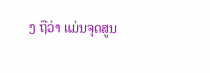ງ ຖືວ່າ ແມ່ນຈຸດສູນ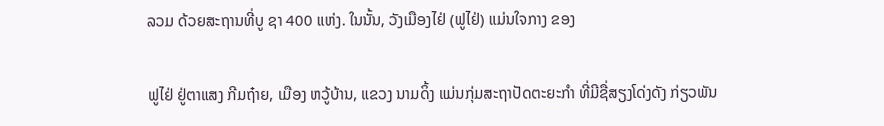ລວມ ດ້ວຍສະຖານທີ່ບູ ຊາ 400 ແຫ່ງ. ໃນນັ້ນ, ວັງເມືອງໄຢ່ (ຟູໄຢ່) ແມ່ນໃຈກາງ ຂອງ

ຟູໄຢ່ ຢູ່ຕາແສງ ກີມຖ໋າຍ, ເມືອງ ຫວູ້ບ້ານ, ແຂວງ ນາມດິ້ງ ແມ່ນກຸ່ມສະຖາປັດຕະຍະກຳ ທີ່ມີຊື່ສຽງໂດ່ງດັງ ກ່ຽວພັນ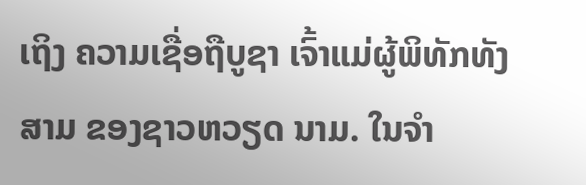ເຖິງ ຄວາມເຊື່ອຖືບູຊາ ເຈົ້າແມ່ຜູ້ພິທັກທັງສາມ ຂອງຊາວຫວຽດ ນາມ. ໃນຈຳ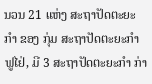ນວນ 21 ແຫ່ງ ສະຖາປັດຕະຍະກຳ ຂອງ ກຸ່ມ ສະຖາປັດຕະຍະກຳ ຟູໄຢ່, ມີ 3 ສະຖາປັດຕະຍະກຳ ກ່າ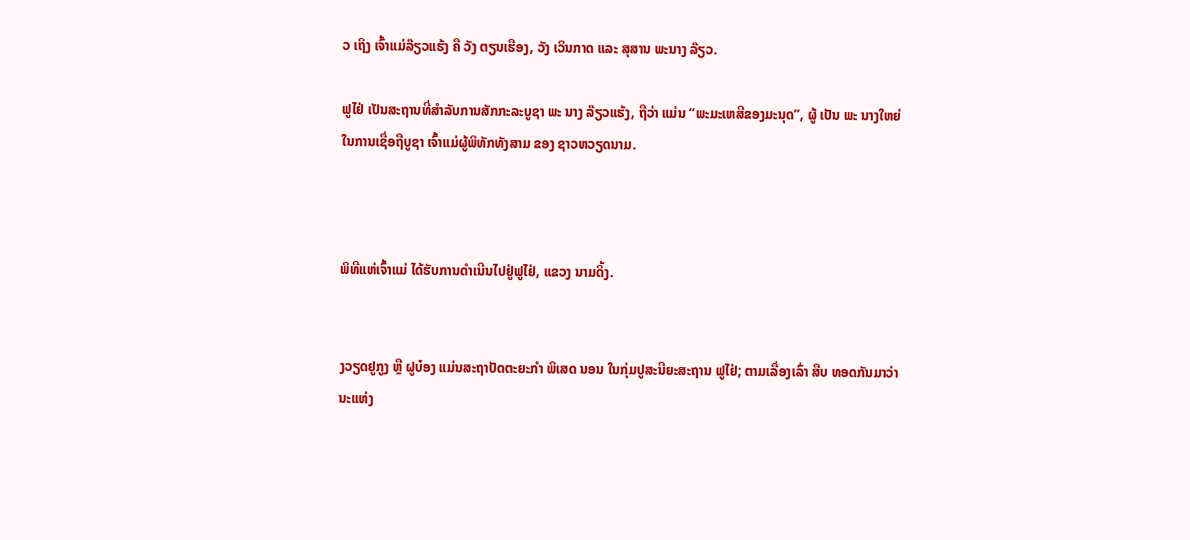ວ ເຖິງ ເຈົ້າແມ່ລ໊ຽວແຮ້ງ ຄື ວັງ ຕຽນເຮືອງ, ວັງ ເວິນກາດ ແລະ ສຸສານ ພະນາງ ລ໊ຽວ.

ຟູໄຢ່ ເປັນສະຖານທີ່ສໍາລັບການສັກກະລະບູຊາ ພະ ນາງ ລ໊ຽວແຮ້ງ, ຖືວ່າ ແມ່ນ “ພະມະເຫສີຂອງມະນຸດ”, ຜູ້ ເປັນ ພະ ນາງໃຫຍ່
ໃນການເຊື່ອຖືບູຊາ ເຈົ້າແມ່ຜູ້ພິທັກທັງສາມ ຂອງ ຊາວຫວຽດນາມ.



ພິທີແຫ່ເຈົ້າແມ່ ໄດ້ຮັບການດຳເນີນໄປຢູ່ຟູໄຢ່, ແຂວງ ນາມດິ້ງ.


ງວຽດຢູກູງ ຫຼື ຝູບ໋ອງ ແມ່ນສະຖາປັດຕະຍະກຳ ພິເສດ ນອນ ໃນກຸ່ມປູສະນີຍະສະຖານ ຟູໄຢ່; ຕາມເລື່ອງເລົ່າ ສືບ ທອດກັນມາວ່າ
ນະແຫ່ງ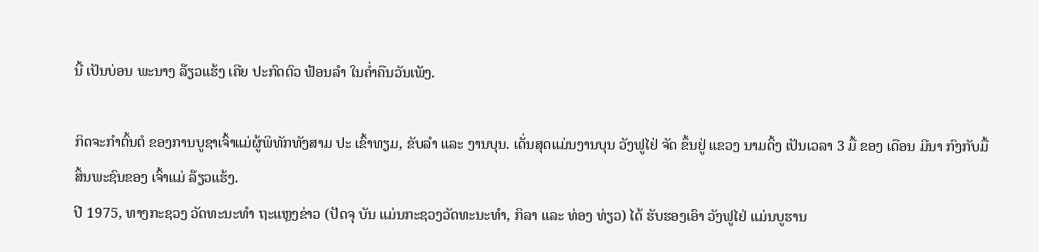ນີ້ ເປັນບ່ອນ ພະນາງ ລ໊ຽວແຮ້ງ ເຄີຍ ປະກົດຕົວ ຟ້ອນລຳ ໃນຄ່ຳຄືນວັນເພັງ.

ກິດຈະກຳຕົ້ນຕໍ ຂອງການບູຊາເຈົ້າແມ່ຜູ້ພິທັກທັງສາມ ປະ ເຂົ້າທຽມ, ຂັບລຳ ແລະ ງານບຸນ. ເດັ່ນສຸດແມ່ນງານບຸນ ວັງຟູໄຢ່ ຈັດ ຂຶ້ນຢູ່ ແຂວງ ນາມດິ້ງ ເປັນເວລາ 3 ມື້ ຂອງ ເດືອນ ມີນາ ກົງກັບມື້ສິ້ນພະຊົນຂອງ ເຈົ້າແມ່ ລ໊ຽວແຮ້ງ.
ປີ 1975, ທາງກະຊວງ ວັດທະນະທຳ ຖະແຫຼງຂ່າວ (ປັດຈຸ ບັນ ແມ່ນກະຊວງວັດທະນະທຳ, ກິລາ ແລະ ທ່ອງ ທ່ຽວ) ໄດ້ ຮັບຮອງເອົາ ວັງຟູໄຢ່ ແມ່ນບູຮານ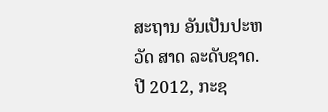ສະຖານ ອັນເປັນປະຫວັດ ສາດ ລະດັບຊາດ. ປີ 2012, ກະຊ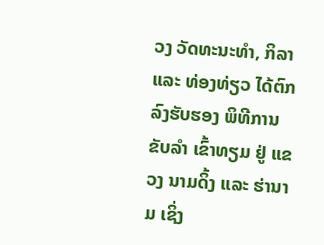ວງ ວັດທະນະທຳ, ກິລາ ແລະ ທ່ອງທ່ຽວ ໄດ້ຕົກລົງຮັບຮອງ ພິທີການຂັບລຳ ເຂົ້າທຽມ ຢູ່ ແຂວງ ນາມດິ້ງ ແລະ ຮ່ານາມ ເຊິ່ງ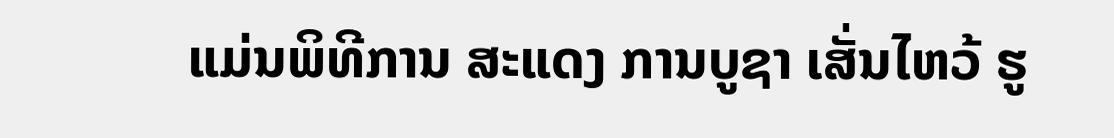ແມ່ນພິທີການ ສະແດງ ການບູຊາ ເສັ່ນໄຫວ້ ຮູ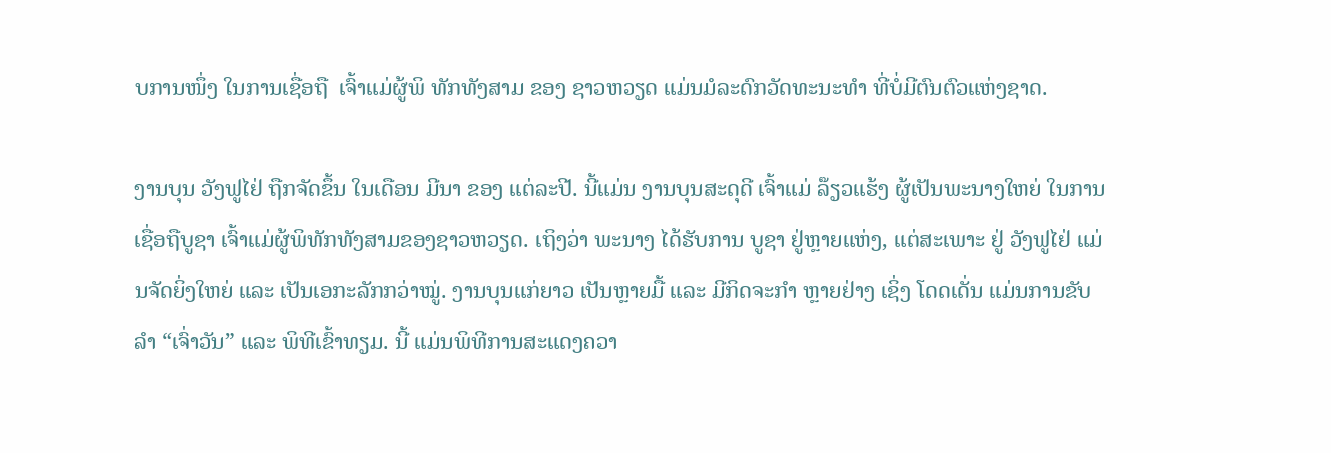ບການໜຶ່ງ ໃນການເຊື່ອຖື  ເຈົ້າແມ່ຜູ້ພິ ທັກທັງສາມ ຂອງ ຊາວຫວຽດ ແມ່ນມໍລະດົກວັດທະນະທຳ ທີ່ບ່ໍມີຕົນຕົວແຫ່ງຊາດ.

ງານບຸນ ວັງຟູໄຢ່ ຖືກຈັດຂຶ້ນ ໃນເດືອນ ມີນາ ຂອງ ແຕ່ລະປີ. ນີ້ແມ່ນ ງານບຸນສະດຸດີ ເຈົ້າແມ່ ລ໊ຽວແຮ້ງ ຜູ້ເປັນພະນາງໃຫຍ່ ໃນການເຊື່ອຖືບູຊາ ເຈົ້າແມ່ຜູ້ພິທັກທັງສາມຂອງຊາວຫວຽດ. ເຖິງວ່າ ພະນາງ ໄດ້ຮັບການ ບູຊາ ຢູ່ຫຼາຍແຫ່ງ, ແຕ່ສະເພາະ ຢູ່ ວັງຟູໄຢ່ ແມ່ນຈັດຍິ່ງໃຫຍ່ ແລະ ເປັນເອກະລັກກວ່າໝູ່. ງານບຸນແກ່ຍາວ ເປັນຫຼາຍມື້ ແລະ ມີກິດຈະກຳ ຫຼາຍຢ່າງ ເຊິ່ງ ໂດດເດັ່ນ ແມ່ນການຂັບລຳ “ເຈົ່າວັນ” ແລະ ພິທີເຂົ້າທຽມ. ນີ້ ແມ່ນພິທີການສະແດງຄວາ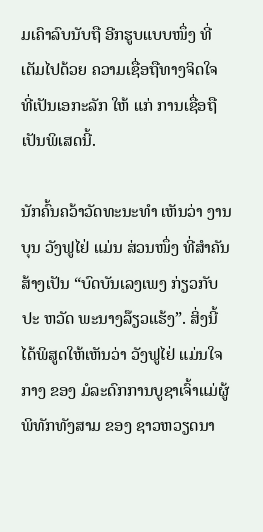ມເຄົາລົບນັບຖື ອີກຮູບແບບໜຶ່ງ ທີ່ເຕັມໄປດ້ວຍ ຄວາມເຊື່ອຖືທາງຈິດໃຈ ທີ່ເປັນເອກະລັກ ໃຫ້ ແກ່ ການເຊື່ອຖື ເປັນພິເສດນີ້.

ນັກຄົ້ນຄວ້າວັດທະນະທຳ ເຫັນວ່າ ງານບຸນ ວັງຟູໄຢ່ ແມ່ນ ສ່ວນໜຶ່ງ ທີ່ສຳຄັນ ສ້າງເປັນ “ບົດບັນເລງເພງ ກ່ຽວກັບປະ ຫວັດ ພະນາງລ໊ຽວແຮ້ງ”. ສິ່ງນີ້ໄດ້ພິສູດໃຫ້ເຫັນວ່າ ວັງຟູໄຢ່ ແມ່ນໃຈກາງ ຂອງ ມໍລະດົກການບູຊາເຈົ້າແມ່ຜູ້ພິທັກທັງສາມ ຂອງ ຊາວຫວຽດນາ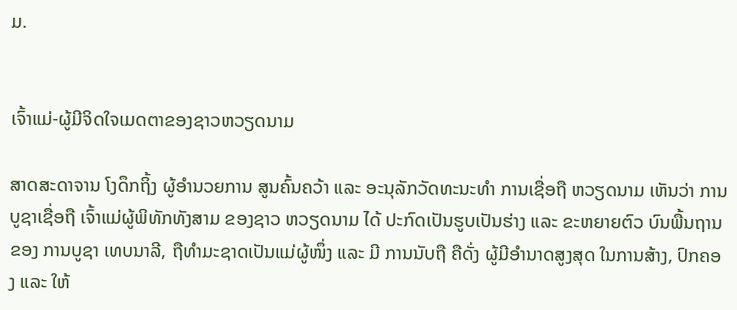ມ.


ເຈົ້າແມ່-ຜູ້ມີຈິດໃຈເມດຕາຂອງຊາວຫວຽດນາມ

ສາດສະດາຈານ ໂງດຶກຖິ້ງ ຜູ້ອຳນວຍການ ສູນຄົ້ນຄວ້າ ແລະ ອະນຸລັກວັດທະນະທຳ ການເຊື່ອຖື ຫວຽດນາມ ເຫັນວ່າ ການ ບູຊາເຊື່ອຖື ເຈົ້າແມ່ຜູ້ພິທັກທັງສາມ ຂອງຊາວ ຫວຽດນາມ ໄດ້ ປະກົດເປັນຮູບເປັນຮ່າງ ແລະ ຂະຫຍາຍຕົວ ບົນພື້ນຖານ ຂອງ ການບູຊາ ເທບນາລີ, ຖືທຳມະຊາດເປັນແມ່ຜູ້ໜຶ່ງ ແລະ ມີ ການນັບຖື ຄືດັ່ງ ຜູ້ມີອຳນາດສູງສຸດ ໃນການສ້າງ, ປົກຄອງ ແລະ ໃຫ້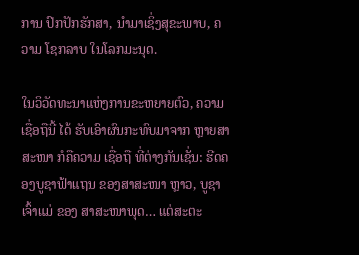ການ ປົກປັກຮັກສາ, ນຳມາເຊິ່ງສຸຂະພາບ, ຄວາມ ໂຊກລາບ ໃນໂລກມະນຸດ.

ໃນວິວັດທະນາແຫ່ງການຂະຫຍາຍຕົວ, ຄວາມເຊື່ອຖືນີ້ ໄດ້ ຮັບເອົາຜົນກະທົບມາຈາກ ຫຼາຍສາສະໜາ ກໍຄືຄວາມ ເຊື່ອຖື ທີ່ຕ່າງກັນເຊັ່ນ: ຮີດຄອງບູຊາຟ້າແຖນ ຂອງສາສະໜາ ຫຼາວ, ບູຊາ ເຈົ້າແມ່ ຂອງ ສາສະໜາພຸດ… ແຕ່ສະຕະ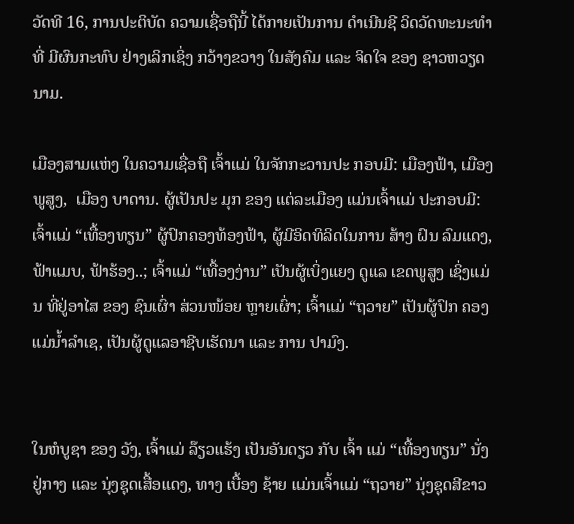ວັດທີ 16, ການປະຕິບັດ ຄວາມເຊື່ອຖືນີ້ ໄດ້ກາຍເປັນການ ດຳເນີນຊີ ວິດວັດທະນະທຳທີ່ ມີຜົນກະທົບ ຢ່າງເລິກເຊິ່ງ ກວ້າງຂວາງ ໃນສັງຄົມ ແລະ ຈິດໃຈ ຂອງ ຊາວຫວຽດນາມ.

ເມືອງສາມແຫ່ງ ໃນຄວາມເຊື່ອຖື ເຈົ້າແມ່ ໃນຈັກກະວານປະ ກອບມີ: ເມືອງຟ້າ, ເມືອງພູສູງ,  ເມືອງ ບາດານ. ຜູ້ເປັນປະ ມຸກ ຂອງ ແຕ່ລະເມືອງ ແມ່ນເຈົ້າແມ່ ປະກອບມີ: ເຈົ້າແມ່ “ເທື້ອງທຽນ” ຜູ້ປົກຄອງທ້ອງຟ້າ, ຜູ້ມີອິດທິລິດໃນການ ສ້າງ ຝົນ ລົມແດງ, ຟ້າແມບ, ຟ້າຮ້ອງ..; ເຈົ້າແມ່ “ເທື້ອງງ່ານ” ເປັນຜູ້ເບິ່ງແຍງ ດູແລ ເຂດພູສູງ ເຊິ່ງແມ່ນ ທີ່ຢູ່ອາໄສ ຂອງ ຊົນເຜົ່າ ສ່ວນໜ້ອຍ ຫຼາຍເຜົ່າ; ເຈົ້າແມ່ “ຖວາຍ” ເປັນຜູ້ປົກ ຄອງ ແມ່ນ້ຳລຳເຊ, ເປັນຜູ້ດູແລອາຊີບເຮັດນາ ແລະ ການ ປາມົງ.


ໃນຫໍບູຊາ ຂອງ ວັງ, ເຈົ້າແມ່ ລ໊ຽວແຮ້ງ ເປັນອັນດຽວ ກັບ ເຈົ້າ ແມ່ “ເທື້ອງທຽນ” ນັ່ງຢູ່ກາງ ແລະ ນຸ່ງຊຸດເສື້ອແດງ, ທາງ ເບື້ອງ ຊ້າຍ ແມ່ນເຈົ້າແມ່ “ຖວາຍ” ນຸ່ງຊຸດສີຂາວ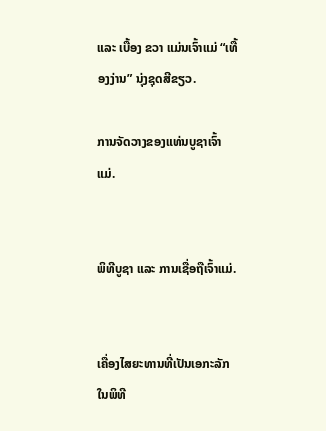ແລະ ເບື້ອງ ຂວາ ແມ່ນເຈົ້າແມ່ “ເທື້ອງງ່ານ” ນຸ່ງຊຸດສີຂຽວ.

ການຈັດວາງຂອງແທ່ນບູຊາເຈົ້າແມ່.


ພິທີບູຊາ ແລະ ການເຊື່ອຖືເຈົ້າແມ່.


ເຄື່ອງໄສຍະທານທີ່ເປັນເອກະລັກ ໃນພິທີ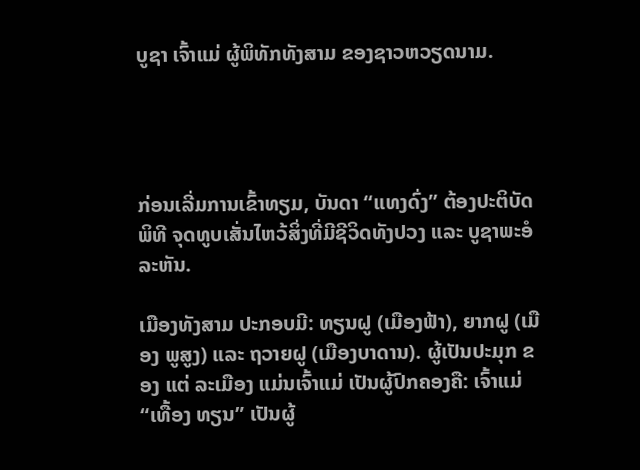ບູຊາ ເຈົ້າແມ່ ຜູ້ພິທັກທັງສາມ ຂອງຊາວຫວຽດນາມ.




ກ່ອນເລີ່ມການເຂົ້າທຽມ, ບັນດາ “ແທງດົ່ງ” ຕ້ອງປະຕິບັດ ພິທີ ຈຸດທູບເສັ່ນໄຫວ້ສິ່ງທີ່ມີຊີວິດທັງປວງ ແລະ ບູຊາພະອໍລະຫັນ.

ເມືອງທັງສາມ ປະກອບມີ: ທຽນຝູ (ເມືອງຟ້າ), ຍາກຝູ (ເມືອງ ພູສູງ) ແລະ ຖວາຍຝູ (ເມືອງບາດານ). ຜູ້ເປັນປະມຸກ ຂອງ ແຕ່ ລະເມືອງ ແມ່ນເຈົ້າແມ່ ເປັນຜູ້ປົກຄອງຄື: ເຈົ້າແມ່ “ເທື້ອງ ທຽນ” ເປັນຜູ້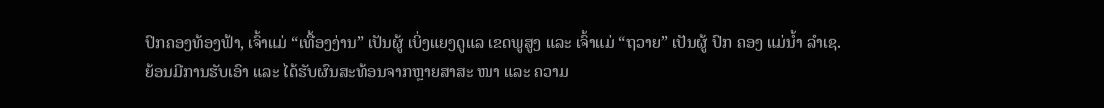ປົກຄອງທ້ອງຟ້າ, ເຈົ້າແມ່ “ເທື້ອງງ່ານ” ເປັນຜູ້ ເບິ່ງແຍງດູແລ ເຂດພູສູງ ແລະ ເຈົ້າແມ່ “ຖວາຍ” ເປັນຜູ້ ປົກ ຄອງ ແມ່ນ້ຳ ລຳເຊ.
ຍ້ອນມີການຮັບເອົາ ແລະ ໄດ້ຮັບຜົນສະທ້ອນຈາກຫຼາຍສາສະ ໜາ ແລະ ຄວາມ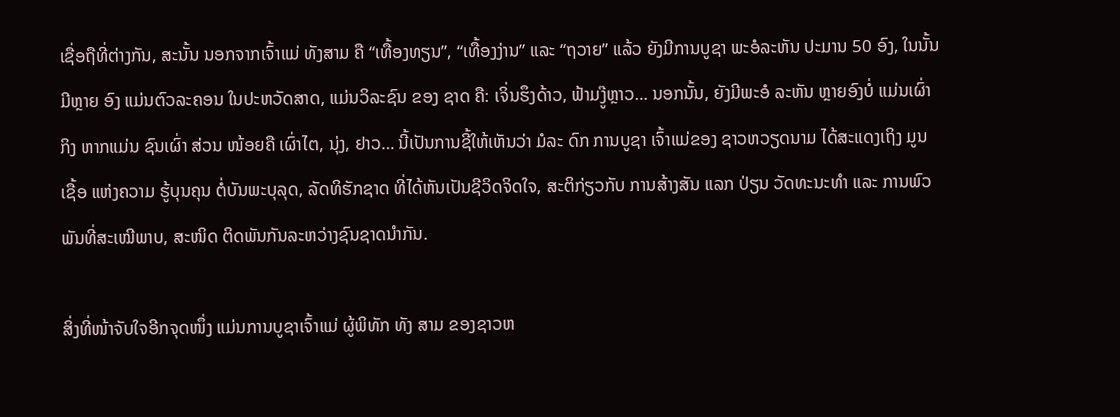ເຊື່ອຖືທີ່ຕ່າງກັນ, ສະນັ້ນ ນອກຈາກເຈົ້າແມ່ ທັງສາມ ຄື “ເທື້ອງທຽນ”, “ເທື້ອງງ່ານ” ແລະ “ຖວາຍ” ແລ້ວ ຍັງມີການບູຊາ ພະອໍລະຫັນ ປະມານ 50 ອົງ, ໃນນັ້ນມີຫຼາຍ ອົງ ແມ່ນຕົວລະຄອນ ໃນປະຫວັດສາດ, ແມ່ນວິລະຊົນ ຂອງ ຊາດ ຄື: ເຈິ່ນຮຶງດ້າວ, ຟ້າມງູ໊ຫຼາວ… ນອກນັ້ນ, ຍັງມີພະອໍ ລະຫັນ ຫຼາຍອົງບ່ໍ ແມ່ນເຜົ່າ ກິງ ຫາກແມ່ນ ຊົນເຜົ່າ ສ່ວນ ໜ້ອຍຄື ເຜົ່າໄຕ, ນຸ່ງ, ຢາວ… ນີ້ເປັນການຊີ້ໃຫ້ເຫັນວ່າ ມໍລະ ດົກ ການບູຊາ ເຈົ້າແມ່ຂອງ ຊາວຫວຽດນາມ ໄດ້ສະແດງເຖິງ ມູນເຊື້ອ ແຫ່ງຄວາມ ຮູ້ບຸນຄຸນ ຕໍ່ບັນພະບຸລຸດ, ລັດທິຮັກຊາດ ທີ່ໄດ້ຫັນເປັນຊີວິດຈິດໃຈ, ສະຕິກ່ຽວກັບ ການສ້າງສັນ ແລກ ປ່ຽນ ວັດທະນະທຳ ແລະ ການພົວພັນທີ່ສະເໝີພາບ, ສະໜິດ ຕິດພັນກັນລະຫວ່າງຊົນຊາດນຳກັນ.

ສິ່ງທີ່ໜ້າຈັບໃຈອີກຈຸດໜຶ່ງ ແມ່ນການບູຊາເຈົ້າແມ່ ຜູ້ພິທັກ ທັງ ສາມ ຂອງຊາວຫ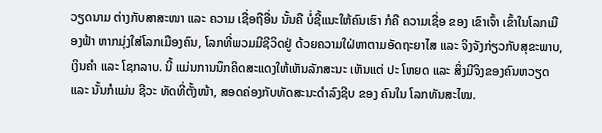ວຽດນາມ ຕ່າງກັບສາສະໜາ ແລະ ຄວາມ ເຊື່ອຖືອື່ນ ນັ້ນຄື ບ່ໍຊີ້ແນະໃຫ້ຄົນເຮົາ ກໍຄື ຄວາມເຊື່ອ ຂອງ ເຂົາເຈົ້າ ເຂົ້າໃນໂລກເມືອງຟ້າ ຫາກມຸ່ງໃສ່ໂລກເມືອງຄົນ, ໂລກທີ່ພວມມີຊີວິດຢູ່ ດ້ວຍຄວາມໃຝ່ຫາຕາມອັດຖະຍາໄສ ແລະ ຈິງຈັງກ່ຽວກັບສຸຂະພາບ, ເງິນຄຳ ແລະ ໂຊກລາບ. ນີ້ ແມ່ນການນຶກຄິດສະແດງໃຫ້ເຫັນລັກສະນະ ເຫັນແຕ່ ປະ ໂຫຍດ ແລະ ສິ່ງມີຈິງຂອງຄົນຫວຽດ ແລະ ນັ້ນກໍແມ່ນ ຊີວະ ທັດທີ່ຕັ້ງໜ້າ, ສອດຄ່ອງກັບທັດສະນະດຳລົງຊີບ ຂອງ ຄົນໃນ ໂລກທັນສະໄໝ.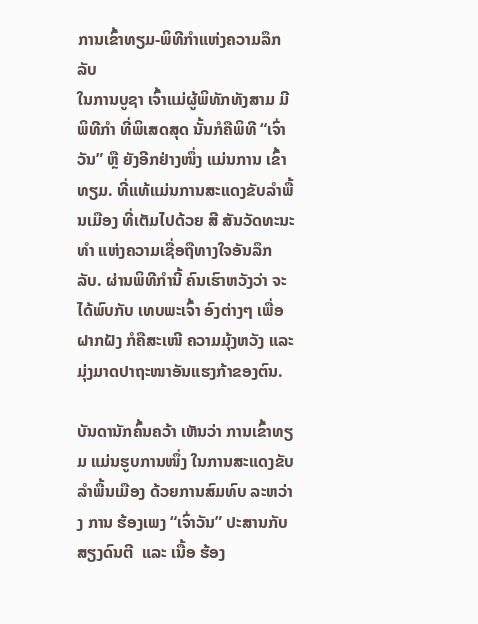ການເຂົ້າທຽມ-ພິທີກຳແຫ່ງຄວາມລຶກລັບ
ໃນການບູຊາ ເຈົ້າແມ່ຜູ້ພິທັກທັງສາມ ມີພິທີກຳ ທີ່ພິເສດສຸດ ນັ້ນກໍຄືພິທີ “ເຈົ່າວັນ” ຫຼື ຍັງອີກຢ່າງໜຶ່ງ ແມ່ນການ ເຂົ້າທຽມ. ທີ່ແທ້ແມ່ນການສະແດງຂັບລຳພື້ນເມືອງ ທີ່ເຕັມໄປດ້ວຍ ສີ ສັນວັດທະນະທຳ ແຫ່ງຄວາມເຊື່ອຖືທາງໃຈອັນລຶກລັບ. ຜ່ານພິທີກຳນີ້ ຄົນເຮົາຫວັງວ່າ ຈະໄດ້ພົບກັບ ເທບພະເຈົ້າ ອົງຕ່າງໆ ເພື່ອຝາກຝັງ ກໍຄືສະເໜີ ຄວາມມຸ້ງຫວັງ ແລະ ມຸ່ງມາດປາຖະໜາອັນແຮງກ້າຂອງຕົນ.

ບັນດານັກຄົ້ນຄວ້າ ເຫັນວ່າ ການເຂົ້າທຽມ ແມ່ນຮູບການໜຶ່ງ ໃນການສະແດງຂັບລຳພື້ນເມືອງ ດ້ວຍການສົມທົບ ລະຫວ່າງ ການ ຮ້ອງເພງ “ເຈົ່າວັນ” ປະສານກັບສຽງດົນຕີ  ແລະ ເນື້ອ ຮ້ອງ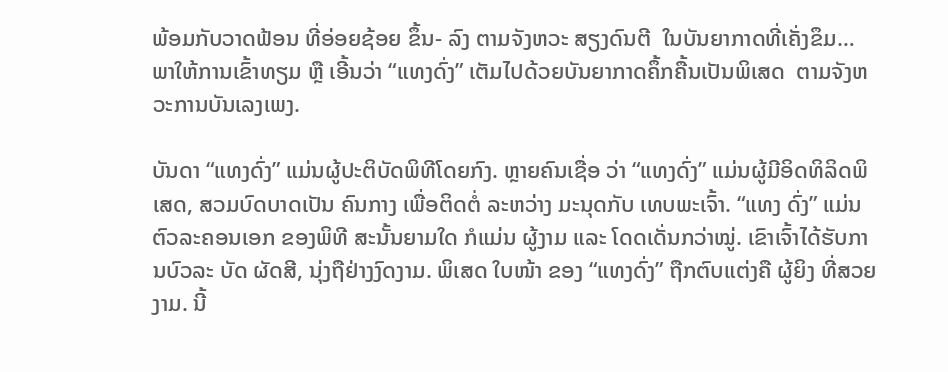ພ້ອມກັບວາດຟ້ອນ ທີ່ອ່ອຍຊ້ອຍ ຂຶ້ນ- ລົງ ຕາມຈັງຫວະ ສຽງດົນຕີ  ໃນບັນຍາກາດທີ່ເຄັ່ງຂຶມ… ພາໃຫ້ການເຂົ້າທຽມ ຫຼື ເອີ້ນວ່າ “ແທງດົ່ງ” ເຕັມໄປດ້ວຍບັນຍາກາດຄຶ້ກຄື້ນເປັນພິເສດ  ຕາມຈັງຫວະການບັນເລງເພງ.

ບັນດາ “ແທງດົ່ງ” ແມ່ນຜູ້ປະຕິບັດພິທີໂດຍກົງ. ຫຼາຍຄົນເຊື່ອ ວ່າ “ແທງດົ່ງ” ແມ່ນຜູ້ມີອິດທິລິດພິເສດ, ສວມບົດບາດເປັນ ຄົນກາງ ເພື່ອຕິດຕ່ໍ ລະຫວ່າງ ມະນຸດກັບ ເທບພະເຈົ້າ. “ແທງ ດົ່ງ” ແມ່ນຕົວລະຄອນເອກ ຂອງພິທີ ສະນັ້ນຍາມໃດ ກໍແມ່ນ ຜູ້ງາມ ແລະ ໂດດເດັ່ນກວ່າໝູ່. ເຂົາເຈົ້າໄດ້ຮັບການບົວລະ ບັດ ຜັດສີ, ນຸ່ງຖືຢ່າງງົດງາມ. ພິເສດ ໃບໜ້າ ຂອງ “ແທງດົ່ງ” ຖືກຕົບແຕ່ງຄື ຜູ້ຍິງ ທີ່ສວຍງາມ. ນີ້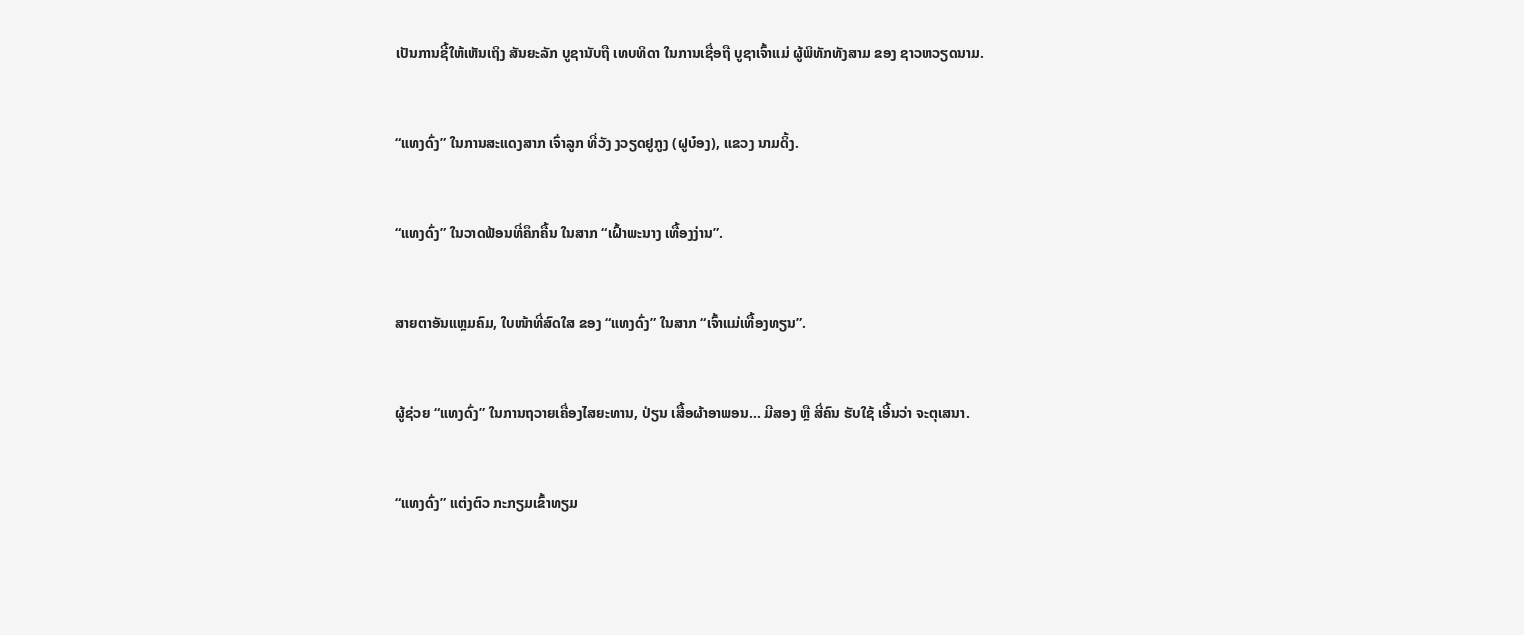ເປັນການຊີ້ໃຫ້ເຫັນເຖິງ ສັນຍະລັກ ບູຊານັບຖື ເທບທິດາ ໃນການເຊື່ອຖື ບູຊາເຈົ້າແມ່ ຜູ້ພິທັກທັງສາມ ຂອງ ຊາວຫວຽດນາມ.


“ແທງດົ່ງ” ໃນການສະແດງສາກ ເຈົ່າລູກ ທີ່ວັງ ງວຽດຢູກູງ (ຝູບ໋ອງ), ແຂວງ ນາມດິ້ງ.


“ແທງດົ່ງ” ໃນວາດຟ້ອນທີ່ຄຶກຄື້ນ ໃນສາກ “ເຝົ້າພະນາງ ເທື້ອງງ່ານ”.


ສາຍຕາອັນແຫຼມຄົມ, ໃບໜ້າທີ່ສົດໃສ ຂອງ “ແທງດົ່ງ” ໃນສາກ “ເຈົ້າແມ່ເທື້ອງທຽນ”.


ຜູ້ຊ່ວຍ “ແທງດົ່ງ” ໃນການຖວາຍເຄື່ອງໄສຍະທານ, ປ່ຽນ ເສື້ອຜ້າອາພອນ... ມີສອງ ຫຼື ສີ່ຄົນ ຮັບໃຊ້ ເອີ້ນວ່າ ຈະຕຸເສນາ.


“ແທງດົ່ງ” ແຕ່ງຕົວ ກະກຽມເຂົ້າທຽມ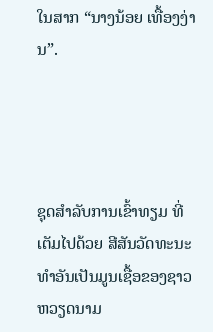ໃນສາກ “ນາງນ້ອຍ ເທື້ອງງ່ານ”.




ຊຸດສຳລັບການເຂົ້າທຽມ ທີ່ເຕັມໄປດ້ວຍ ສີສັນວັດທະນະ ທຳອັນເປັນມູນເຊື້ອຂອງຊາວຫວຽດນາມ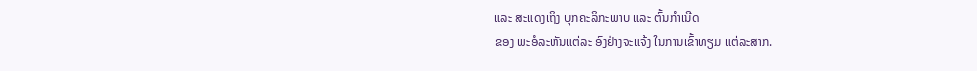ແລະ ສະແດງເຖິງ ບຸກຄະລິກະພາບ ແລະ ຕົ້ນກຳເນີດ
ຂອງ ພະອໍລະຫັນແຕ່ລະ ອົງຢ່າງຈະແຈ້ງ ໃນການເຂົ້າທຽມ ແຕ່ລະສາກ.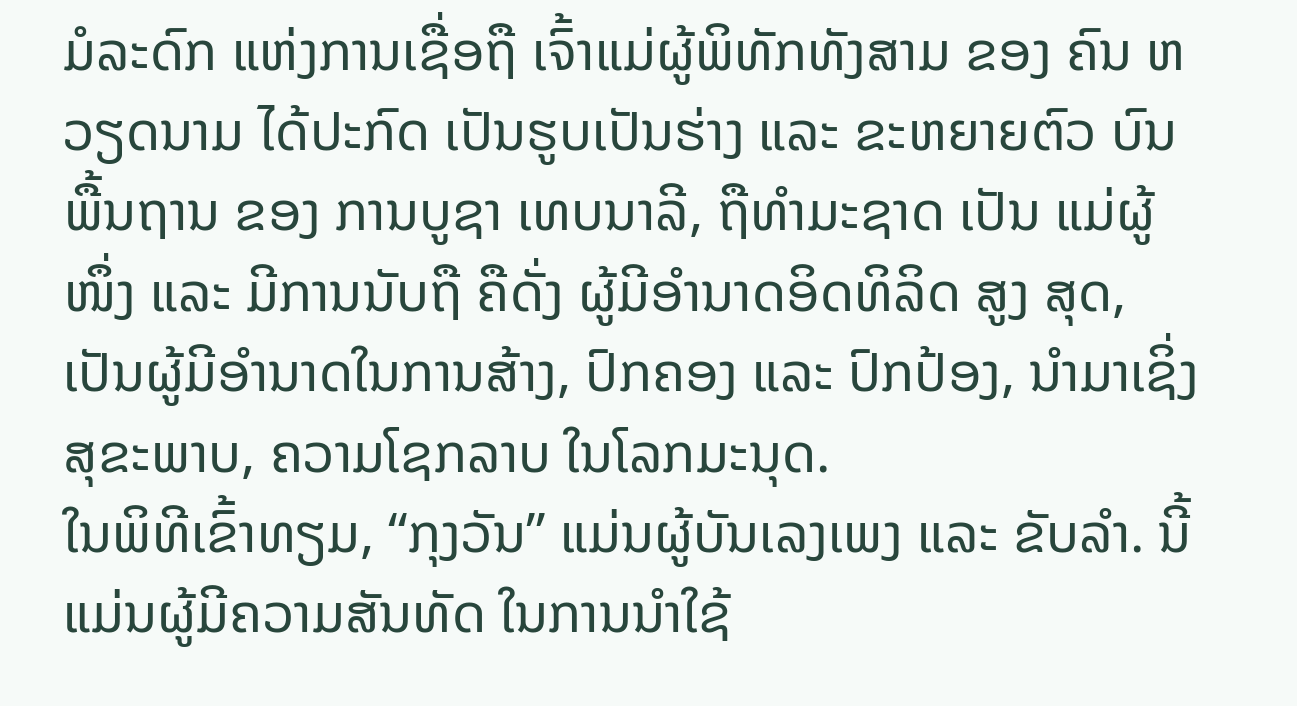ມໍລະດົກ ແຫ່ງການເຊື່ອຖື ເຈົ້າແມ່ຜູ້ພິທັກທັງສາມ ຂອງ ຄົນ ຫວຽດນາມ ໄດ້ປະກົດ ເປັນຮູບເປັນຮ່າງ ແລະ ຂະຫຍາຍຕົວ ບົນພື້ນຖານ ຂອງ ການບູຊາ ເທບນາລີ, ຖືທຳມະຊາດ ເປັນ ແມ່ຜູ້ໜຶ່ງ ແລະ ມີການນັບຖື ຄືດັ່ງ ຜູ້ມີອຳນາດອິດທິລິດ ສູງ ສຸດ, ເປັນຜູ້ມີອຳນາດໃນການສ້າງ, ປົກຄອງ ແລະ ປົກປ້ອງ, ນຳມາເຊິ່ງ ສຸຂະພາບ, ຄວາມໂຊກລາບ ໃນໂລກມະນຸດ.
ໃນພິທີເຂົ້າທຽມ, “ກຸງວັນ” ແມ່ນຜູ້ບັນເລງເພງ ແລະ ຂັບລຳ. ນີ້ແມ່ນຜູ້ມີຄວາມສັນທັດ ໃນການນຳໃຊ້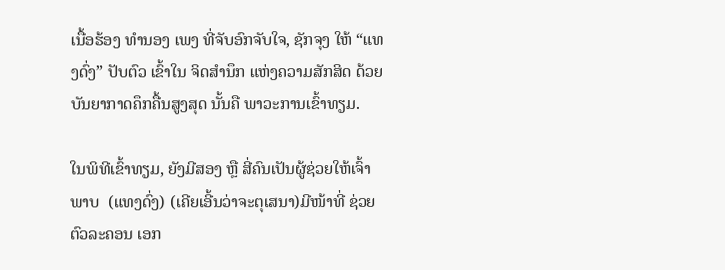ເນື້ອຮ້ອງ ທຳນອງ ເພງ ທີ່ຈັບອົກຈັບໃຈ, ຊັກຈຸງ ໃຫ້ “ແທງດົ່ງ” ປັບຕົວ ເຂົ້າໃນ ຈິດສຳນຶກ ແຫ່ງຄວາມສັກສິດ ດ້ວຍບັນຍາກາດຄຶກຄື້ນສູງສຸດ ນັ້ນຄື ພາວະການເຂົ້າທຽມ.

ໃນພິທີເຂົ້າທຽມ, ຍັງມີສອງ ຫຼື ສີ່ຄົນເປັນຜູ້ຊ່ວຍໃຫ້ເຈົ້າພາບ  (ແທງດົ່ງ) (ເຄີຍເອີ້ນວ່າຈະຕຸເສນາ)ມີໜ້າທີ່ ຊ່ວຍຕົວລະຄອນ ເອກ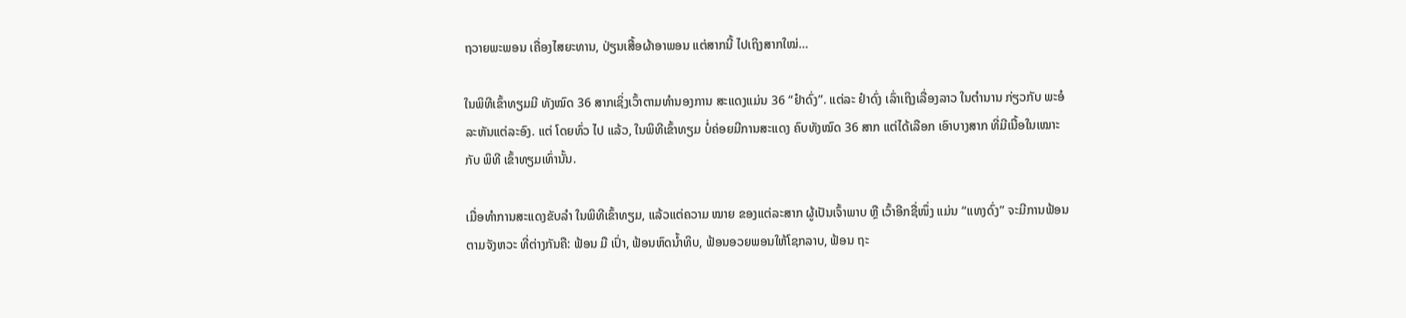ຖວາຍພະພອນ ເຄື່ອງໄສຍະທານ, ປ່ຽນເສື້ອຜ້າອາພອນ ແຕ່ສາກນີ້ ໄປເຖິງສາກໃໝ່…

ໃນພິທີເຂົ້າທຽມມີ ທັງໝົດ 36 ສາກເຊິ່ງເວົ້າຕາມທຳນອງການ ສະແດງແມ່ນ 36 “ຢ໋າດົ່ງ”. ແຕ່ລະ ຢ໋າດົ່ງ ເລົ່າເຖິງເລື່ອງລາວ ໃນຕຳນານ ກ່ຽວກັບ ພະອໍລະຫັນແຕ່ລະອົງ. ແຕ່ ໂດຍທົ່ວ ໄປ ແລ້ວ, ໃນພິທີເຂົ້າທຽມ ບ່ໍຄ່ອຍມີການສະແດງ ຄົບທັງໝົດ 36 ສາກ ແຕ່ໄດ້ເລືອກ ເອົາບາງສາກ ທີ່ມີເນື້ອໃນເໝາະກັບ ພິທີ ເຂົ້າທຽມເທົ່ານັ້ນ.

ເມື່ອທຳການສະແດງຂັບລຳ ໃນພິທີເຂົ້າທຽມ, ແລ້ວແຕ່ຄວາມ ໝາຍ ຂອງແຕ່ລະສາກ ຜູ້ເປັນເຈົ້າພາບ ຫຼື ເວົ້າອີກຊື່ໜຶ່ງ ແມ່ນ “ແທງດົ່ງ” ຈະມີການຟ້ອນຕາມຈັງຫວະ ທີ່ຕ່າງກັນຄື: ຟ້ອນ ມື ເປົ່າ, ຟ້ອນຫົດນ້ຳທິບ, ຟ້ອນອວຍພອນໃຫ້ໂຊກລາບ, ຟ້ອນ ຖະ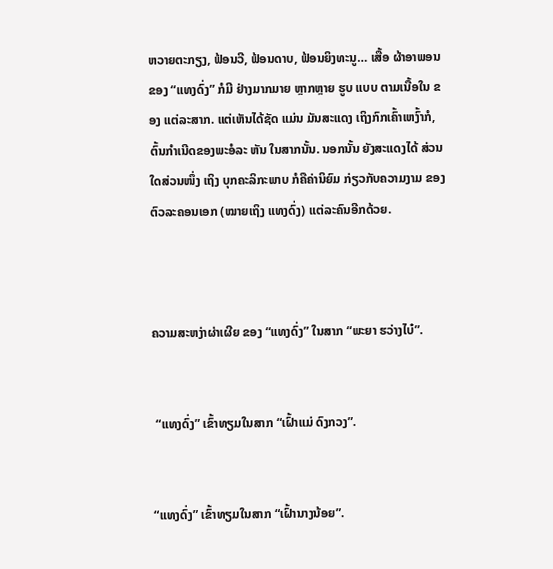ຫວາຍຕະກຽງ, ຟ້ອນວີ, ຟ້ອນດາບ, ຟ້ອນຍິງທະນູ… ເສື້ອ ຜ້າອາພອນຂອງ “ແທງດົ່ງ” ກໍມີ ຢ່າງມາກມາຍ ຫຼາກຫຼາຍ ຮູບ ແບບ ຕາມເນື້ອໃນ ຂອງ ແຕ່ລະສາກ. ແຕ່ເຫັນໄດ້ຊັດ ແມ່ນ ມັນສະແດງ ເຖິງກົກເຄົ້າເຫງົ້າກໍ, ຕົ້ນກຳເນີດຂອງພະອໍລະ ຫັນ ໃນສາກນັ້ນ. ນອກນັ້ນ ຍັງສະແດງໄດ້ ສ່ວນໃດສ່ວນໜຶ່ງ ເຖິງ ບຸກຄະລິກະພາບ ກໍຄືຄ່ານິຍົມ ກ່ຽວກັບຄວາມງາມ ຂອງ ຕົວລະຄອນເອກ (ໝາຍເຖິງ ແທງດົ່ງ) ແຕ່ລະຄົນອີກດ້ວຍ.



ຄວາມສະຫງ່າຜ່າເຜີຍ ຂອງ “ແທງດົ່ງ” ໃນສາກ “ພະຍາ ຮວ່າງໄບ໋”.


 “ແທງດົ່ງ” ເຂົ້າທຽມໃນສາກ “ເຝົ້າແມ່ ດົງກວງ”.


“ແທງດົ່ງ” ເຂົ້າທຽມໃນສາກ “ເຝົ້ານາງນ້ອຍ”.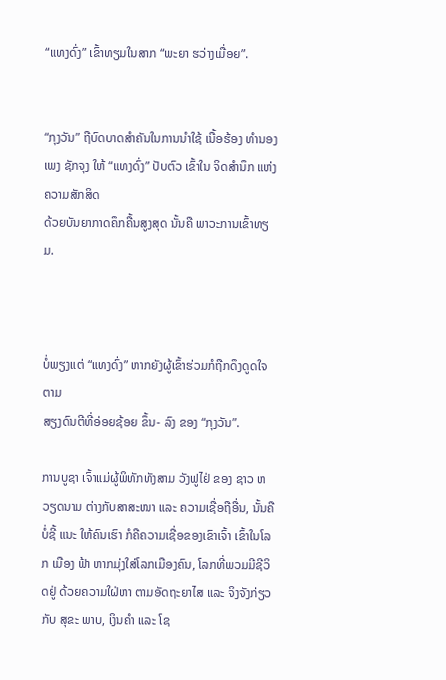“ແທງດົ່ງ” ເຂົ້າທຽມໃນສາກ “ພະຍາ ຮວ່າງເມື່ອຍ”.


“ກຸງວັນ” ຖືບົດບາດສຳຄັນໃນການນຳໃຊ້ ເນື້ອຮ້ອງ ທຳນອງ ເພງ ຊັກຈຸງ ໃຫ້ “ແທງດົ່ງ” ປັບຕົວ ເຂົ້າໃນ ຈິດສຳນຶກ ແຫ່ງຄວາມສັກສິດ
ດ້ວຍບັນຍາກາດຄຶກຄື້ນສູງສຸດ ນັ້ນຄື ພາວະການເຂົ້າທຽມ.



ບໍ່ພຽງແຕ່ “ແທງດົ່ງ” ຫາກຍັງຜູ້ເຂົ້າຮ່ວມກໍຖືກດຶງດູດໃຈຕາມ
ສຽງດົນຕີທີ່ອ່ອຍຊ້ອຍ ຂຶ້ນ- ລົງ ຂອງ “ກຸງວັນ”.

ການບູຊາ ເຈົ້າແມ່ຜູ້ພິທັກທັງສາມ ວັງຟູໄຢ່ ຂອງ ຊາວ ຫວຽດນາມ ຕ່າງກັບສາສະໜາ ແລະ ຄວາມເຊື່ອຖືອື່ນ, ນັ້ນຄື ບ່ໍຊີ້ ແນະ ໃຫ້ຄົນເຮົາ ກໍຄືຄວາມເຊື່ອຂອງເຂົາເຈົ້າ ເຂົ້າໃນໂລກ ເມືອງ ຟ້າ ຫາກມຸ່ງໃສ່ໂລກເມືອງຄົນ, ໂລກທີ່ພວມມີຊີວິດຢູ່ ດ້ວຍຄວາມໃຝ່ຫາ ຕາມອັດຖະຍາໄສ ແລະ ຈິງຈັງກ່ຽວກັບ ສຸຂະ ພາບ, ເງິນຄຳ ແລະ ໂຊ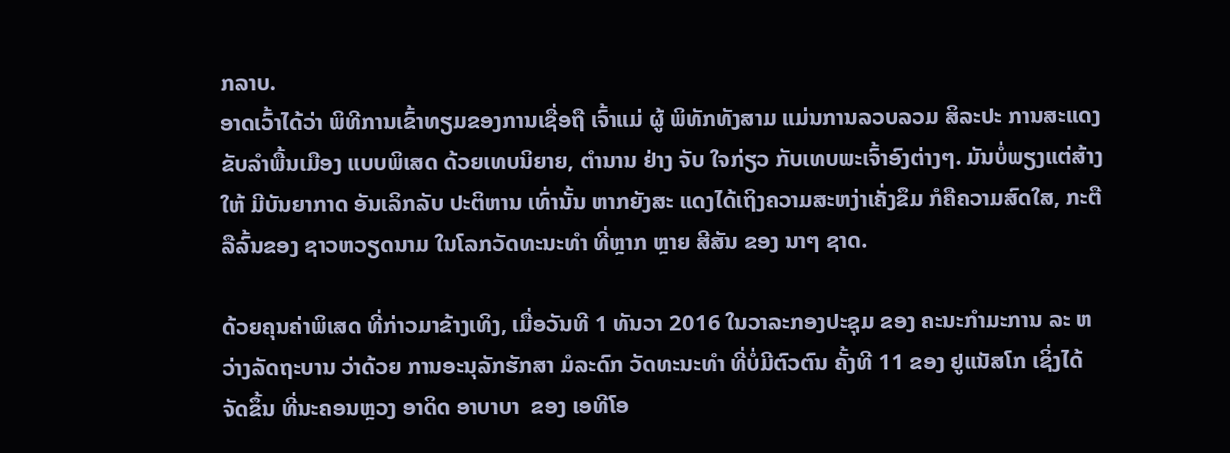ກລາບ.
ອາດເວົ້າໄດ້ວ່າ ພິທີການເຂົ້າທຽມຂອງການເຊື່ອຖື ເຈົ້າແມ່ ຜູ້ ພິທັກທັງສາມ ແມ່ນການລວບລວມ ສິລະປະ ການສະແດງ ຂັບລຳພື້ນເມືອງ ແບບພິເສດ ດ້ວຍເທບນິຍາຍ, ຕຳນານ ຢ່າງ ຈັບ ໃຈກ່ຽວ ກັບເທບພະເຈົ້າອົງຕ່າງໆ. ມັນບ່ໍພຽງແຕ່ສ້າງ ໃຫ້ ມີບັນຍາກາດ ອັນເລິກລັບ ປະຕິຫານ ເທົ່ານັ້ນ ຫາກຍັງສະ ແດງໄດ້ເຖິງຄວາມສະຫງ່າເຄັ່ງຂຶມ ກໍຄືຄວາມສົດໃສ, ກະຕື ລືລົ້ນຂອງ ຊາວຫວຽດນາມ ໃນໂລກວັດທະນະທຳ ທີ່ຫຼາກ ຫຼາຍ ສີສັນ ຂອງ ນາໆ ຊາດ.

ດ້ວຍຄຸນຄ່າພິເສດ ທີ່ກ່າວມາຂ້າງເທິງ, ເມື່ອວັນທີ 1 ທັນວາ 2016 ໃນວາລະກອງປະຊຸມ ຂອງ ຄະນະກຳມະການ ລະ ຫວ່າງລັດຖະບານ ວ່າດ້ວຍ ການອະນຸລັກຮັກສາ ມໍລະດົກ ວັດທະນະທຳ ທີ່ບ່ໍມີຕົວຕົນ ຄັ້ງທີ 11 ຂອງ ຢູແນັສໂກ ເຊິ່ງໄດ້ ຈັດຂຶ້ນ ທີ່ນະຄອນຫຼວງ ອາດິດ ອາບາບາ  ຂອງ ເອທີໂອ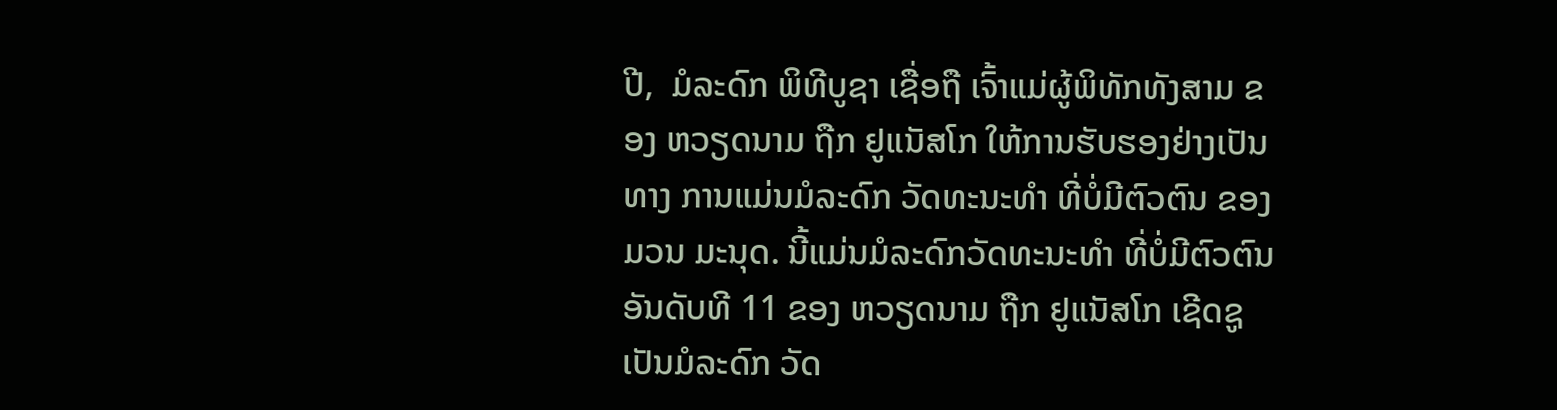ປີ,  ມໍລະດົກ ພິທີບູຊາ ເຊື່ອຖື ເຈົ້າແມ່ຜູ້ພິທັກທັງສາມ ຂອງ ຫວຽດນາມ ຖືກ ຢູແນັສໂກ ໃຫ້ການຮັບຮອງຢ່າງເປັນທາງ ການແມ່ນມໍລະດົກ ວັດທະນະທຳ ທີ່ບ່ໍມີຕົວຕົນ ຂອງ ມວນ ມະນຸດ. ນີ້ແມ່ນມໍລະດົກວັດທະນະທຳ ທີ່ບ່ໍມີຕົວຕົນອັນດັບທີ 11 ຂອງ ຫວຽດນາມ ຖືກ ຢູແນັສໂກ ເຊີດຊູ ເປັນມໍລະດົກ ວັດ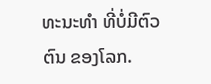ທະນະທຳ ທີ່ບ່ໍມີຕົວຕົນ ຂອງໂລກ.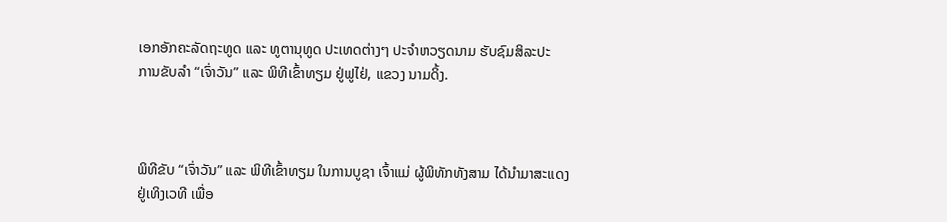ເອກອັກຄະລັດຖະທູດ ແລະ ທູຕານຸທູດ ປະເທດຕ່າງໆ ປະຈຳຫວຽດນາມ ຮັບຊົມສິລະປະ
ການຂັບລຳ “ເຈົ່າວັນ” ແລະ ພິທີເຂົ້າທຽມ ຢູ່ຟູໄຢ່, ແຂວງ ນາມດິ້ງ.



ພິທີຂັບ “ເຈົ່າວັນ” ແລະ ພິທີເຂົ້າທຽມ ໃນການບູຊາ ເຈົ້າແມ່ ຜູ້ພິທັກທັງສາມ ໄດ້ນຳມາສະແດງ
ຢູ່ເທິງເວທີ ເພື່ອ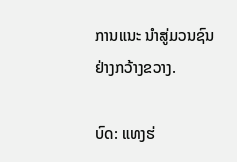ການແນະ ນຳສູ່ມວນຊົນຢ່າງກວ້າງຂວາງ.

ບົດ: ແທງຮ່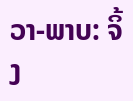ວາ-ພາບ: ຈິ້ງ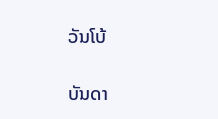ວັນໂບ້

ບັນດາ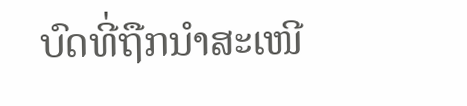ບົດທີ່ຖືກນຳສະເໜີ